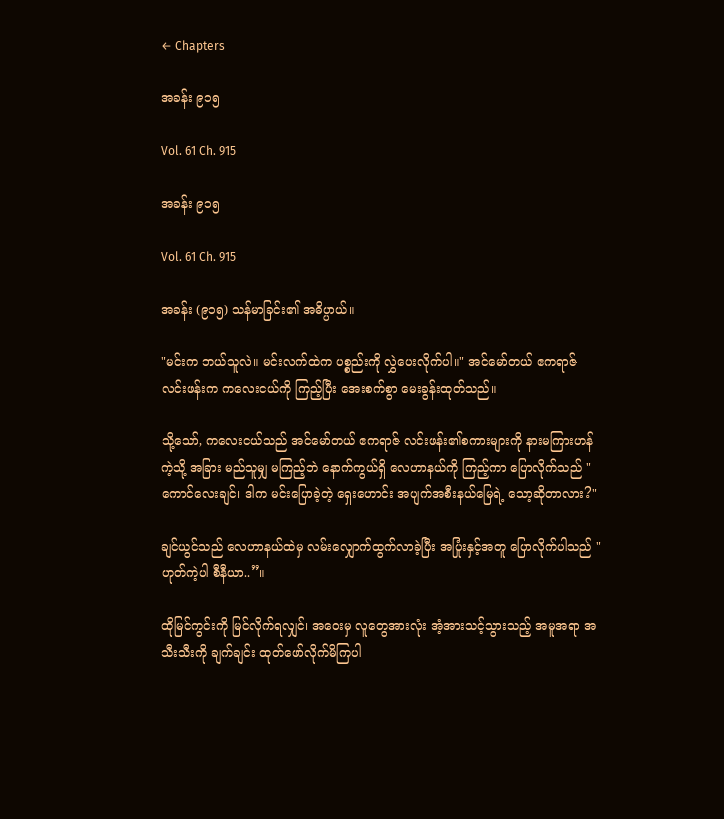← Chapters

အခန်း ၉၁၅

Vol. 61 Ch. 915

အခန်း ၉၁၅

Vol. 61 Ch. 915

အခန်း (၉၁၅) သန်မာခြင်း၏ အဓိပ္ပာယ်။

"မင်းက ဘယ်သူလဲ။ မင်းလက်ထဲက ပစ္စည်းကို လွှဲပေးလိုက်ပါ။" အင်မော်တယ် ဧကရာဇ် လင်းဖန်းက ကလေးငယ်ကို ကြည့်ပြီး အေးစက်စွာ မေးခွန်းထုတ်သည်။

သို့သော်, ကလေးငယ်သည် အင်မော်တယ် ဧကရာဇ် လင်းဖန်း၏စကားများကို နားမကြားဟန်ကဲ့သို့ အခြား မည်သူမျှ မကြည့်ဘဲ နောက်ကွယ်ရှိ လေဟာနယ်ကို ကြည့်ကာ ပြောလိုက်သည် "ကောင်လေးချင်၊ ဒါက မင်းပြောခဲ့တဲ့ ရှေးဟောင်း အပျက်အစီးနယ်မြေရဲ့ သော့ဆိုတာလား?"

ချင်ယွင်သည် လေဟာနယ်ထဲမှ လမ်းလျှောက်ထွက်လာခဲ့ပြီး အပြုံးနှင့်အတူ ပြောလိုက်ပါသည် "ဟုတ်ကဲ့ပါ စီနီယာ..”။

ထိုမြင်ကွင်းကို မြင်လိုက်ရလျှင်၊ အဝေးမှ လူတွေအားလုံး အံ့အားသင့်သွားသည့် အမူအရာ အသီးသီးကို ချက်ချင်း ထုတ်ဖော်လိုက်မိကြပါ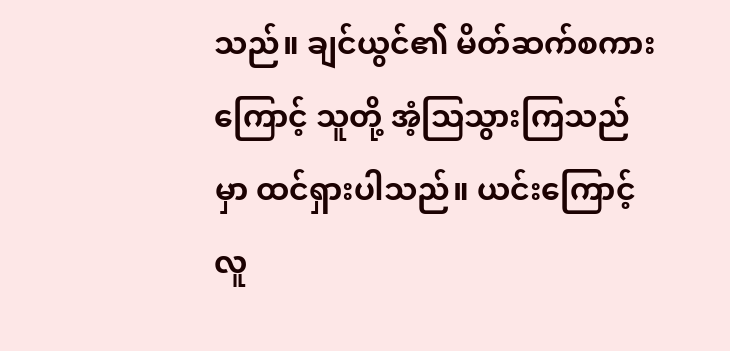သည်။ ချင်ယွင်၏ မိတ်ဆက်စကားကြောင့် သူတို့ အံ့ဩသွားကြသည်မှာ ထင်ရှားပါသည်။ ယင်းကြောင့် လူ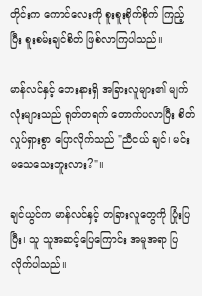တိုင်းက ကောင်လေးကို စူးစူးစိုက်စိုက် ကြည့်ပြီး စူးစမ်းချင်စိတ် ဖြစ်လာကြပါသည်။

မာန်လင်နှင့် ဘေးနားရှိ အခြားလူများ၏ မျက်လုံးများသည် ရုတ်တရက် တောက်ပလာပြီး စိတ်လှုပ်ရှားစွာ ပြောလိုက်သည် "ညီငယ် ချင်၊ မင်း မသေသေးဘူးလား?"။

ချင်ယွင်က မာန်လင်နှင့် တခြားလူတွေကို ပြုံးပြပြီး၊ သူ သူအဆင့်ပြေကြောင်း အမူအရာ ပြလိုက်ပါသည်။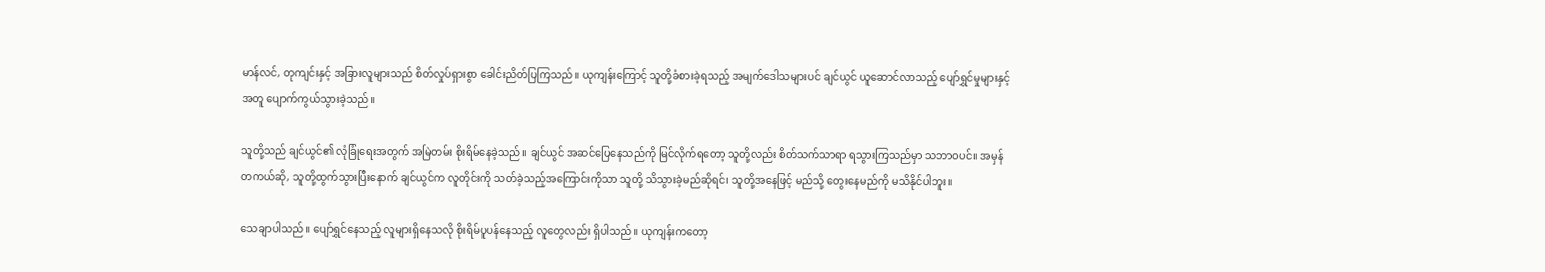မာန်လင်, တုကျင်းနှင့် အခြားလူများသည် စိတ်လှုပ်ရှားစွာ ခေါင်းညိတ်ပြကြသည်။ ယုကျန်းကြောင့် သူတို့ခံစားခဲ့ရသည့် အမျက်ဒေါသများပင် ချင်ယွင် ယူဆောင်လာသည့် ပျော်ရွှင်မှုများနှင့်အတူ ပျောက်ကွယ်သွားခဲ့သည်။

သူတို့သည် ချင်ယွင်၏ လုံခြုံရေးအတွက် အမြဲတမ်း စိုးရိမ်နေခဲ့သည်။ ချင်ယွင် အဆင်ပြေနေသည်ကို မြင်လိုက်ရတော့ သူတို့လည်း စိတ်သက်သာရာ ရသွားကြသည်မှာ သဘာဝပင်။ အမှန်တကယ်ဆို, သူတို့ထွက်သွားပြီးနောက် ချင်ယွင်က လူတိုင်းကို သတ်ခဲ့သည့်အကြောင်းကိုသာ သူတို့ သိသွားခဲ့မည်ဆိုရင်၊ သူတို့အနေဖြင့် မည်သို့ တွေးနေမည်ကို မသိနိုင်ပါဘူး။

သေချာပါသည်။ ပျော်ရွှင်နေသည့် လူများရှိနေသလို စိုးရိမ်ပူပန်နေသည့် လူတွေလည်း ရှိပါသည်။ ယုကျန်းကတော့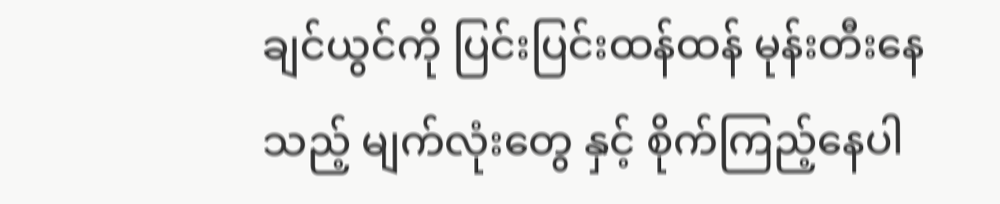ချင်ယွင်ကို ပြင်းပြင်းထန်ထန် မုန်းတီးနေသည့် မျက်လုံးတွေ နှင့် စိုက်ကြည့်နေပါ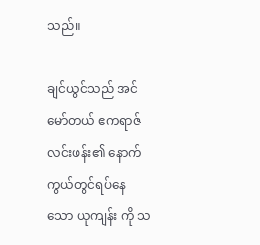သည်။

ချင်ယွင်သည် အင်မော်တယ် ဧကရာဇ် လင်းဖန်း၏ နောက်ကွယ်တွင်ရပ်နေသော ယုကျန်း ကို သ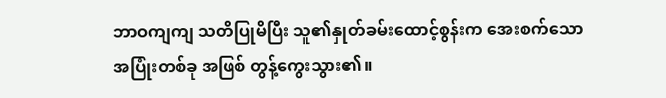ဘာဝကျကျ သတိပြုမိပြီး သူ၏နှုတ်ခမ်းထောင့်စွန်းက အေးစက်သော အပြုံးတစ်ခု အဖြစ် တွန့်ကွေးသွား၏။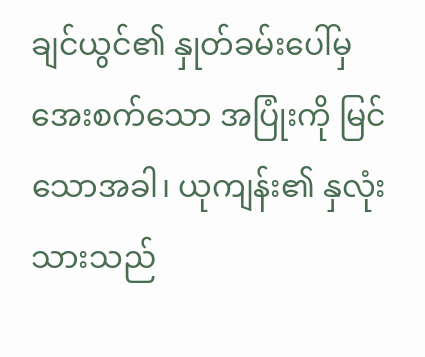ချင်ယွင်၏ နှုတ်ခမ်းပေါ်မှ အေးစက်သော အပြုံးကို မြင်သောအခါ၊ ယုကျန်း၏ နှလုံးသားသည်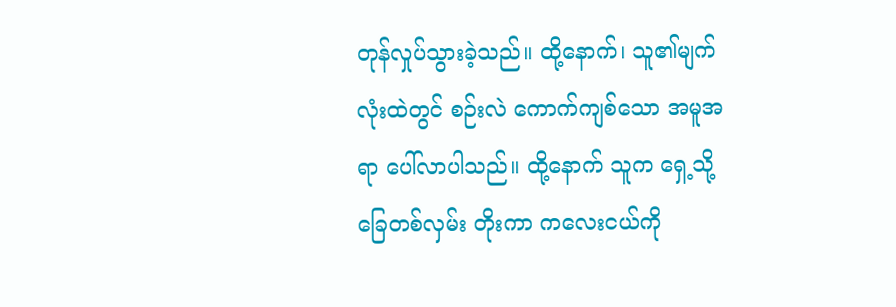တုန်လှုပ်သွားခဲ့သည်။ ထို့နောက်၊ သူ၏မျက်လုံးထဲတွင် စဉ်းလဲ ကောက်ကျစ်သော အမူအရာ ပေါ်လာပါသည်။ ထို့နောက် သူက ရှေ့သို့ ခြေတစ်လှမ်း တိုးကာ ကလေးငယ်ကို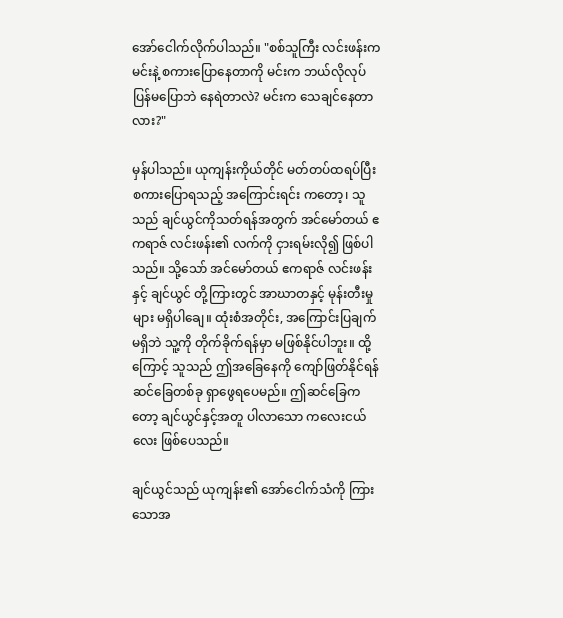အော်ငေါက်လိုက်ပါသည်။ "စစ်သူကြီး လင်းဖန်းက မင်းနဲ့ စကားပြောနေတာကို မင်းက ဘယ်လိုလုပ် ပြန်မပြောဘဲ နေရဲတာလဲ? မင်းက သေချင်နေတာလား?"

မှန်ပါသည်။ ယုကျန်းကိုယ်တိုင် မတ်တပ်ထရပ်ပြီး စကားပြောရသည့် အကြောင်းရင်း ကတော့၊ သူသည် ချင်ယွင်ကိုသတ်ရန်အတွက် အင်မော်တယ် ဧကရာဇ် လင်းဖန်း၏ လက်ကို ငှားရမ်းလို၍ ဖြစ်ပါသည်။ သို့သော် အင်မော်တယ် ဧကရာဇ် လင်းဖန်းနှင့် ချင်ယွင် တို့ကြားတွင် အာဃာတနှင့် မုန်းတီးမှုများ မရှိပါချေ။ ထုံးစံအတိုင်း, အကြောင်းပြချက် မရှိဘဲ သူ့ကို တိုက်ခိုက်ရန်မှာ မဖြစ်နိုင်ပါဘူး။ ထို့ကြောင့် သူသည် ဤအခြေနေကို ကျော်ဖြတ်နိုင်ရန် ဆင်ခြေတစ်ခု ရှာဖွေရပေမည်။ ဤဆင်ခြေကတော့ ချင်ယွင်နှင့်အတူ ပါလာသော ကလေးငယ်လေး ဖြစ်ပေသည်။

ချင်ယွင်သည် ယုကျန်း၏ အော်ငေါက်သံကို ကြားသောအ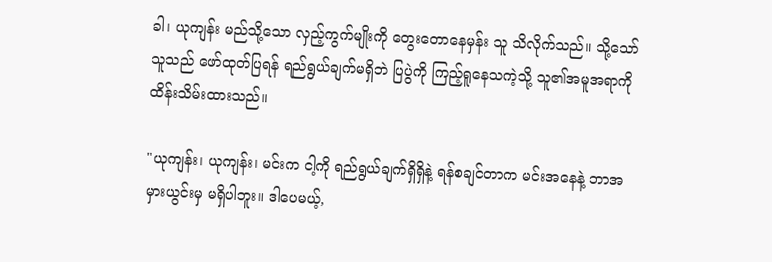ခါ၊ ယုကျန်း မည်သို့သော လှည့်ကွက်မျိုးကို တွေးတောနေမှန်း သူ သိလိုက်သည်။ သို့သော် သူသည် ဖော်ထုတ်ပြရန် ရည်ရွယ်ချက်မရှိဘဲ ပြပွဲကို ကြည့်ရူနေသကဲ့သို့ သူ၏အမူအရာကို ထိန်းသိမ်းထားသည်။

"ယုကျန်း၊ ယုကျန်း၊ မင်းက ငါ့ကို ရည်ရွယ်ချက်ရှိရှိနဲ့ ရန်စချင်တာက မင်းအနေနဲ့ ဘာအမှားယွင်းမှ မရှိပါဘူး။ ဒါပေမယ့်,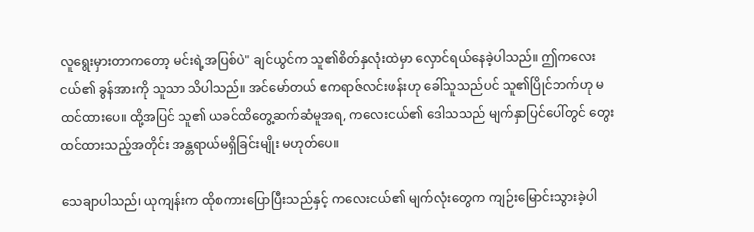လူရွေးမှားတာကတော့ မင်းရဲ့အပြစ်ပဲ" ချင်ယွင်က သူ၏စိတ်နှလုံးထဲမှာ လှောင်ရယ်နေခဲ့ပါသည်။ ဤကလေးငယ်၏ ခွန်အားကို သူသာ သိပါသည်။ အင်မော်တယ် ဧကရာဇ်လင်းဖန်းဟု ခေါ်သူသည်ပင် သူ၏ပြိုင်ဘက်ဟု မထင်ထားပေ။ ထို့အပြင် သူ၏ ယခင်ထိတွေ့ဆက်ဆံမူအရ, ကလေးငယ်၏ ဒေါသသည် မျက်နှာပြင်ပေါ်တွင် တွေးထင်ထားသည့်အတိုင်း အန္တရာယ်မရှိခြင်းမျိုး မဟုတ်ပေ။

သေချာပါသည်၊ ယုကျန်းက ထိုစကားပြောပြီးသည်နှင့် ကလေးငယ်၏ မျက်လုံးတွေက ကျဉ်းမြောင်းသွားခဲ့ပါ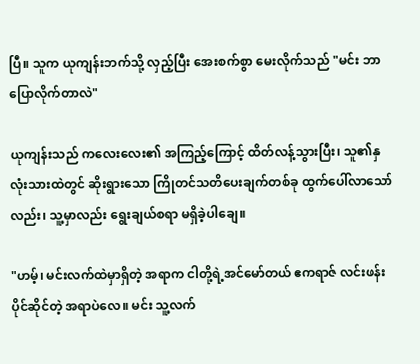ပြီ။ သူက ယုကျန်းဘက်သို့ လှည့်ပြီး အေးစက်စွာ မေးလိုက်သည် "မင်း ဘာပြောလိုက်တာလဲ"

ယုကျန်းသည် ကလေးလေး၏ အကြည့်ကြောင့် ထိတ်လန့်သွားပြီး၊ သူ၏နှလုံးသားထဲတွင် ဆိုးရွားသော ကြိုတင်သတိပေးချက်တစ်ခု ထွက်ပေါ်လာသော်လည်း၊ သူ့မှာလည်း ရွေးချယ်စရာ မရှိခဲ့ပါချေ။

"ဟမ့်၊ မင်းလက်ထဲမှာရှိတဲ့ အရာက ငါတို့ရဲ့အင်မော်တယ် ဧကရာဇ် လင်းဖန်း ပိုင်ဆိုင်တဲ့ အရာပဲလေ။ မင်း သူ့လက်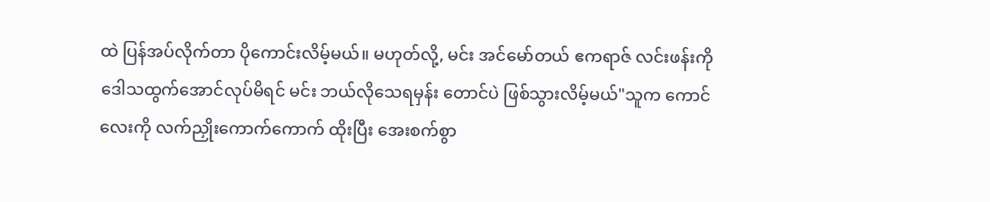ထဲ ပြန်အပ်လိုက်တာ ပိုကောင်းလိမ့်မယ်။ မဟုတ်လို့, မင်း အင်မော်တယ် ဧကရာဇ် လင်းဖန်းကို ဒေါသထွက်အောင်လုပ်မိရင် မင်း ဘယ်လိုသေရမှန်း တောင်ပဲ ဖြစ်သွားလိမ့်မယ်"သူက ကောင်လေးကို လက်ညှိုးကောက်ကောက် ထိုးပြီး အေးစက်စွာ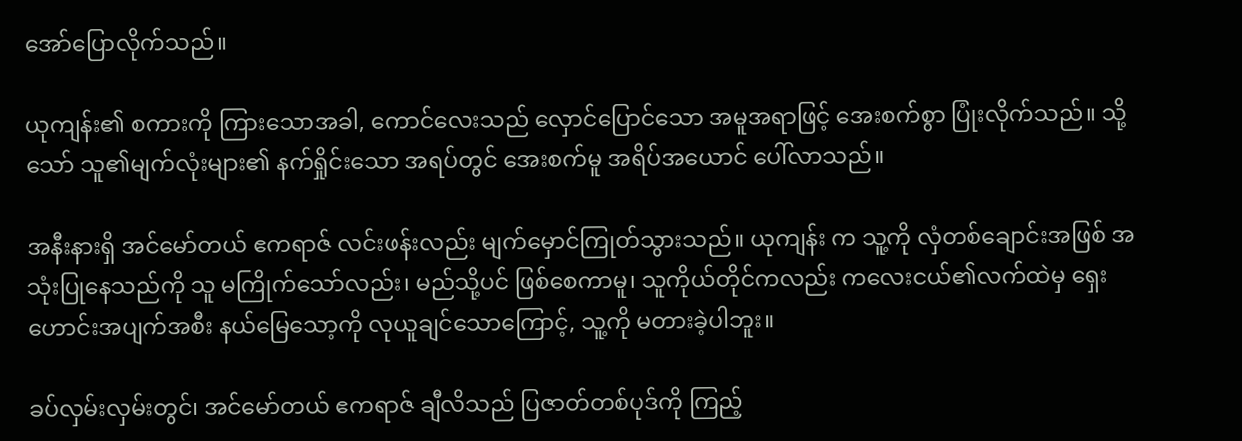အော်‌ပြောလိုက်သည်။

ယုကျန်း၏ စကားကို ကြားသောအခါ, ကောင်လေးသည် လှောင်ပြောင်သော အမူအရာဖြင့် အေးစက်စွာ ပြုံးလိုက်သည်။ သို့သော် သူ၏မျက်လုံးများ၏ နက်ရှိုင်းသော အရပ်တွင် အေးစက်မူ အရိပ်အယောင် ပေါ်လာသည်။

အနီးနားရှိ အင်မော်တယ် ဧကရာဇ် လင်းဖန်းလည်း မျက်မှောင်ကြုတ်သွားသည်။ ယုကျန်း က သူ့ကို လှံတစ်ချောင်းအဖြစ် အသုံးပြုနေသည်ကို သူ မကြိုက်သော်လည်း၊ မည်သို့ပင် ဖြစ်စေကာမူ၊ သူကိုယ်တိုင်ကလည်း ကလေးငယ်၏လက်ထဲမှ ရှေးဟောင်းအပျက်အစီး နယ်မြေသော့ကို လုယူချင်သောကြောင့်, သူ့ကို မတားခဲ့ပါဘူး။

ခပ်လှမ်းလှမ်းတွင်၊ အင်မော်တယ် ဧကရာဇ် ချီလိသည် ပြဇာတ်တစ်ပုဒ်ကို ကြည့်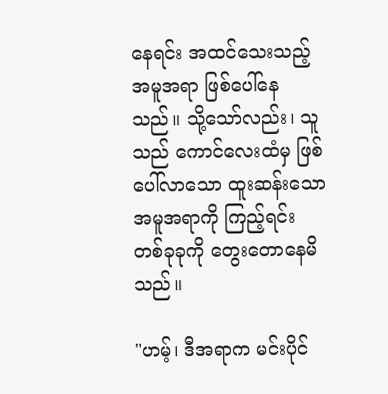နေရင်း အထင်သေးသည့် အမူအရာ ဖြစ်ပေါ်နေသည်။ သို့သော်လည်း၊ သူသည် ကောင်လေးထံမှ ဖြစ်ပေါ်လာသော ထူးဆန်းသော အမူအရာကို ကြည့်ရင်း တစ်ခုခုကို တွေးတောနေမိသည်။

"ဟမ့်၊ ဒီအရာက မင်းပိုင်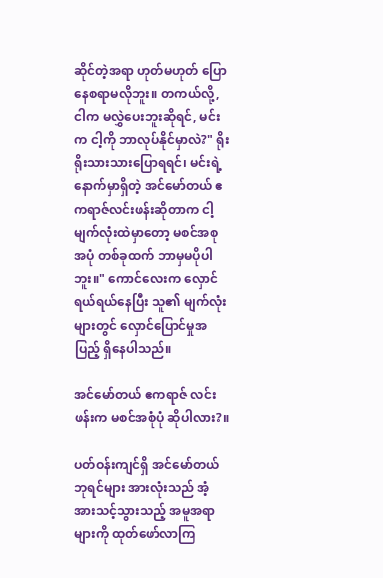ဆိုင်တဲ့အရာ ဟုတ်မဟုတ် ပြောနေစရာမလိုဘူး။ တကယ်လို့, ငါက မလွှဲပေးဘူးဆိုရင်, မင်းက ငါ့ကို ဘာလုပ်နိုင်မှာလဲ?" ရိုးရိုးသားသားပြောရရင်၊ မင်းရဲ့နောက်မှာရှိတဲ့ အင်မော်တယ် ဧကရာဇ်လင်းဖန်းဆိုတာက ငါ့မျက်လုံးထဲမှာတော့ မစင်အစုအပုံ တစ်ခုထက် ဘာမှမပိုပါဘူး။" ကောင်လေးက လှောင်ရယ်ရယ်နေပြီး သူ၏ မျက်လုံးများတွင် လှောင်ပြောင်မှုအပြည့် ရှိနေပါသည်။

အင်မော်တယ် ဧကရာဇ် လင်းဖန်းက မစင်အစုံပုံ ဆိုပါလား?။

ပတ်ဝန်းကျင်ရှိ အင်မော်တယ်ဘုရင်များ အားလုံးသည် အံ့အားသင့်သွားသည့် အမူအရာများကို ထုတ်ဖော်လာကြ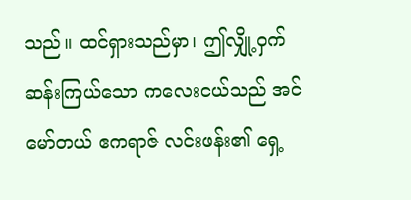သည်။ ထင်ရှားသည်မှာ၊ ဤလျှို့ဝှက်ဆန်းကြယ်သော ကလေးငယ်သည် အင်မော်တယ် ဧကရာဇ် လင်းဖန်း၏ ရှေ့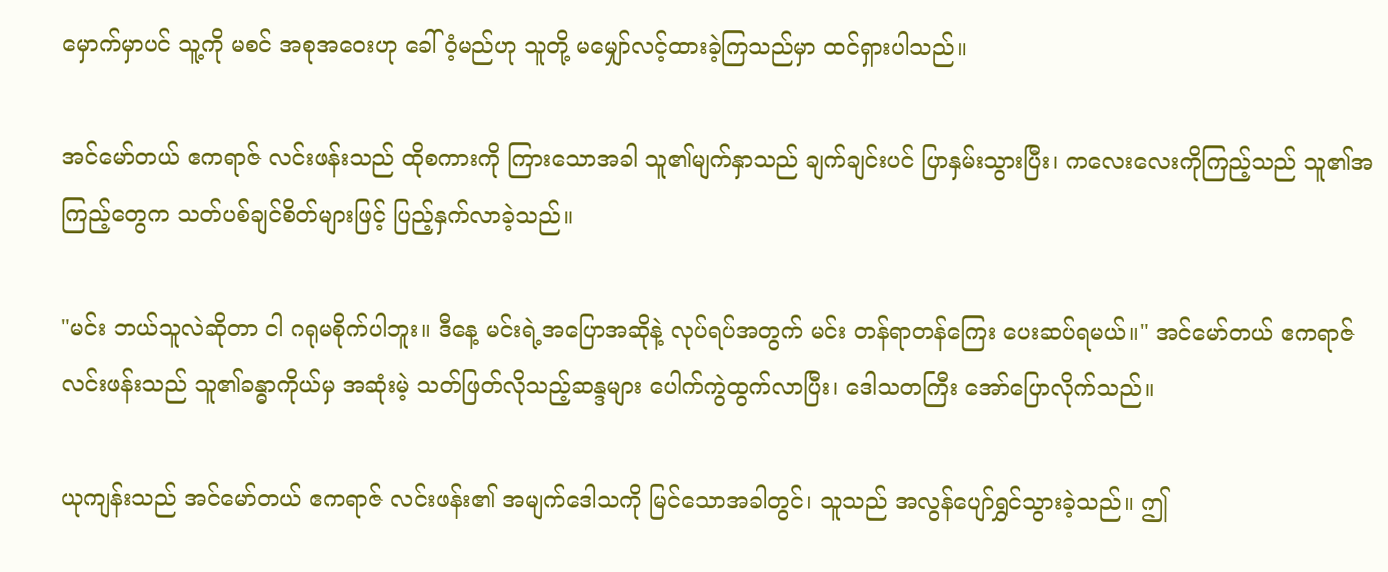မှောက်မှာပင် သူ့ကို မစင် အစုအဝေးဟု ခေါ်ဝံ့မည်ဟု သူတို့ မမျှော်လင့်ထားခဲ့ကြသည်မှာ ထင်ရှားပါသည်။

အင်မော်တယ် ဧကရာဇ် လင်းဖန်းသည် ထိုစကားကို ကြားသောအခါ သူ၏မျက်နှာသည် ချက်ချင်းပင် ပြာနှမ်းသွားပြီး၊ ကလေးလေးကိုကြည့်သည် သူ၏အကြည့်တွေက သတ်ပစ်ချင်စိတ်များဖြင့် ပြည့်နှက်လာခဲ့သည်။

"မင်း ဘယ်သူလဲဆိုတာ ငါ ဂရုမစိုက်ပါဘူး။ ဒီနေ့ မင်းရဲ့အပြောအဆိုနဲ့ လုပ်ရပ်အတွက် မင်း တန်ရာတန်ကြေး ပေးဆပ်ရမယ်။" အင်မော်တယ် ဧကရာဇ် လင်းဖန်းသည် သူ၏ခန္ဓာကိုယ်မှ အဆုံးမဲ့ သတ်ဖြတ်လိုသည့်ဆန္ဒများ ပေါက်ကွဲထွက်လာပြီး၊ ဒေါသတကြီး အော်ပြောလိုက်သည်။

ယုကျန်းသည် အင်မော်တယ် ဧကရာဇ် လင်းဖန်း၏ အမျက်ဒေါသကို မြင်သောအခါတွင်၊ သူသည် အလွန်ပျော်ရွှင်သွားခဲ့သည်။ ဤ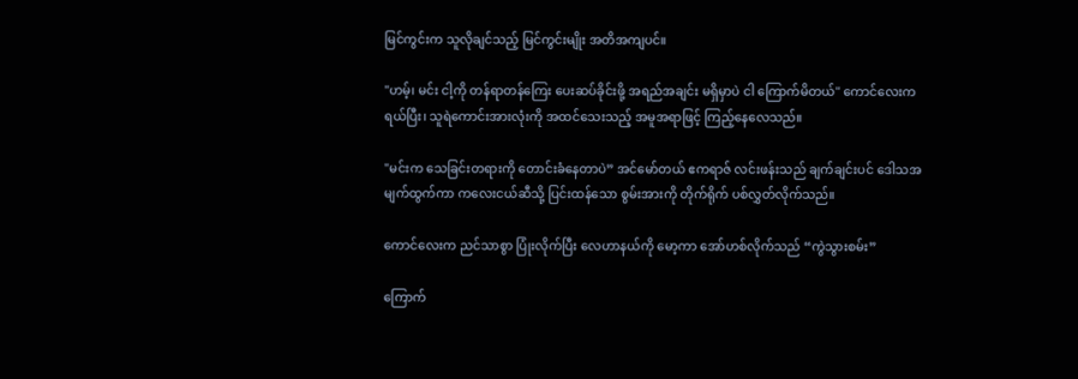မြင်ကွင်းက သူလိုချင်သည့် မြင်ကွင်းမျိုး အတိအကျပင်။

"ဟမ့်၊ မင်း ငါ့ကို တန်ရာတန်ကြေး ပေးဆပ်ခိုင်းဖို့ အရည်အချင်း မရှိမှာပဲ ငါ ကြောက်မိတယ်" ကောင်လေးက ရယ်ပြီး၊ သူရဲကောင်းအားလုံးကို အထင်သေးသည့် အမူအရာဖြင့် ကြည့်နေလေသည်။

"မင်းက သေခြင်းတရားကို တောင်းခံနေတာပဲ” အင်မော်တယ် ဧကရာဇ် လင်းဖန်းသည် ချက်ချင်းပင် ဒေါသအမျက်ထွက်ကာ ကလေးငယ်ဆီသို့ ပြင်းထန်သော စွမ်းအားကို တိုက်ရိုက် ပစ်လွှတ်လိုက်သည်။

ကောင်လေးက ညင်သာစွာ ပြုံးလိုက်ပြီး လေဟာနယ်ကို မော့ကာ အော်ဟစ်လိုက်သည် “ကွဲသွားစမ်း”

ကြောက်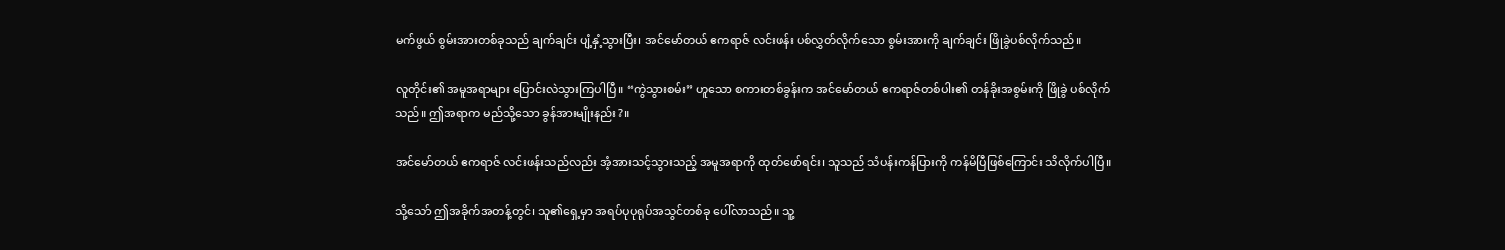မက်ဖွယ် စွမ်းအားတစ်ခုသည် ချက်ချင်း ပျံ့နှံ့သွားပြီး၊ အင်မော်တယ် ဧကရာဇ် လင်းဖန်း ပစ်လွှတ်လိုက်သော စွမ်းအားကို ချက်ချင်း ဖြိုခွဲပစ်လိုက်သည်။

လူတိုင်း၏ အမူအရာများ ပြောင်းလဲသွားကြပါပြီ။ “ကွဲသွားစမ်း” ဟူသော စကားတစ်ခွန်းက အင်မော်တယ် ဧကရာဇ်တစ်ပါး၏ တန်ခိုးအစွမ်းကို ဖြိုခွဲ ပစ်လိုက်သည်။ ဤအရာက မည်သို့သော ခွန်အားမျိုးနည်း?။

အင်မော်တယ် ဧကရာဇ် လင်းဖန်းသည်လည်း အံ့အားသင့်သွားသည့် အမူအရာကို ထုတ်ဖော်ရင်း၊ သူသည် သံပန်းကန်ပြားကို ကန်မိပြီဖြစ်ကြောင်း သိလိုက်ပါပြီ။

သို့သော် ဤအခိုက်အတန့်တွင်၊ သူ၏ရှေ့မှာ အရပ်ပုပုရုပ်အသွင်တစ်ခု ပေါ်လာသည်။ သူ့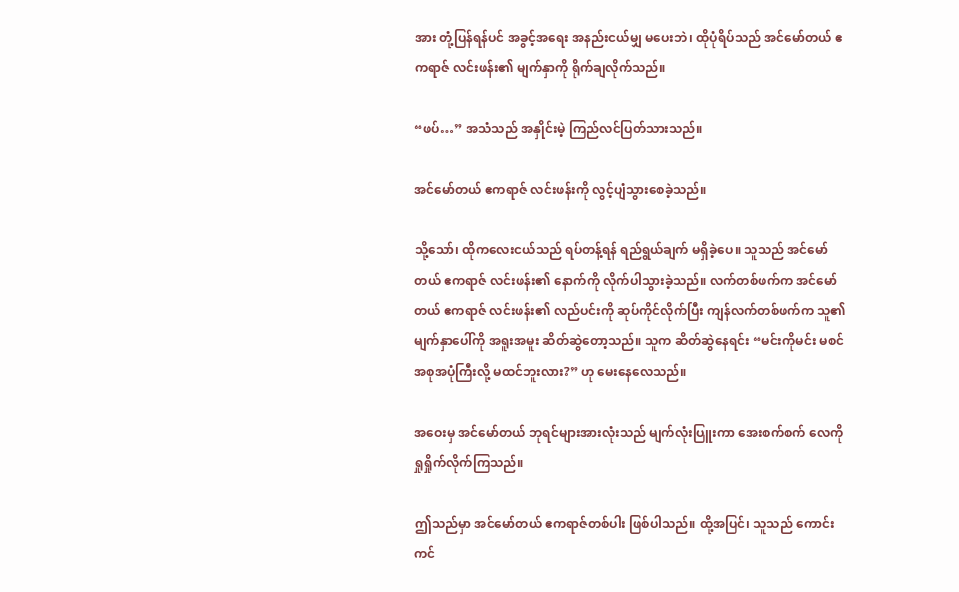အား တုံ့ပြန်ရန်ပင် အခွင့်အရေး အနည်းငယ်မျှ မပေးဘဲ၊ ထိုပုံရိပ်သည် အင်မော်တယ် ဧကရာဇ် လင်းဖန်း၏ မျက်နှာကို ရိုက်ချလိုက်သည်။

“ဖပ်…” အသံသည် အနှိုင်းမဲ့ ကြည်လင်ပြတ်သားသည်။

အင်မော်တယ် ဧကရာဇ် လင်းဖန်းကို လွင့်ပျံသွားစေခဲ့သည်။

သို့သော်၊ ထိုကလေးငယ်သည် ရပ်တန့်ရန် ရည်ရွယ်ချက် မရှိခဲ့ပေ။ သူသည် အင်မော်တယ် ဧကရာဇ် လင်းဖန်း၏ နောက်ကို လိုက်ပါသွားခဲ့သည်။ လက်တစ်ဖက်က အင်မော်တယ် ဧကရာဇ် လင်းဖန်း၏ လည်ပင်းကို ဆုပ်ကိုင်လိုက်ပြီး ကျန်လက်တစ်ဖက်က သူ၏မျက်နှာပေါ်ကို အရူးအမူး ဆိတ်ဆွဲတော့သည်။ သူက ဆိတ်ဆွဲနေရင်း “မင်းကိုမင်း မစင်အစုအပုံကြီးလို့ မထင်ဘူးလား?” ဟု မေးနေလေသည်။

အဝေးမှ အင်မော်တယ် ဘုရင်များအားလုံးသည် မျက်လုံးပြူးကာ အေးစက်စက် လေကို ရှုရှိုက်လိုက်ကြသည်။

ဤသည်မှာ အင်မော်တယ် ဧကရာဇ်တစ်ပါး ဖြစ်ပါသည်။ ထို့အပြင်၊ သူသည် ကောင်းကင်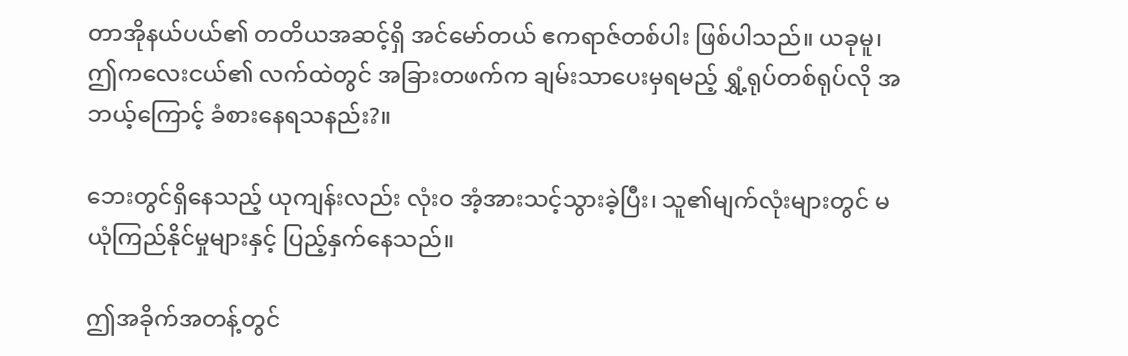တာအိုနယ်ပယ်၏ တတိယအဆင့်ရှိ အင်မော်တယ် ဧကရာဇ်တစ်ပါး ဖြစ်ပါသည်။ ယခုမူ၊ ဤကလေးငယ်၏ လက်ထဲတွင် အခြားတဖက်က ချမ်းသာပေးမှရမည့် ရွှံ့ရုပ်တစ်ရုပ်လို အဘယ့်ကြောင့် ခံစားနေရသနည်း?။

ဘေးတွင်ရှိနေသည့် ယုကျန်းလည်း လုံးဝ အံ့အားသင့်သွားခဲ့ပြီး၊ သူ၏မျက်လုံးများတွင် မယုံကြည်နိုင်မှုများနှင့် ပြည့်နှက်နေသည်။

ဤအခိုက်အတန့်တွင်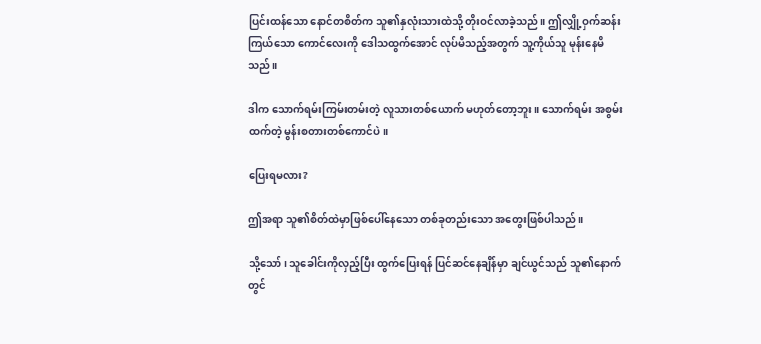ပြင်းထန်သော နောင်တစိတ်က သူ၏နှလုံးသားထဲသို့ တိုးဝင်လာခဲ့သည်။ ဤလျှို့ဝှက်ဆန်းကြယ်သော ကောင်လေးကို ဒေါသထွက်အောင် လုပ်မိသည့်အတွက် သူ့ကိုယ်သူ မုန်းနေမိသည်။

ဒါက သောက်ရမ်းကြမ်းတမ်းတဲ့ လူသားတစ်ယောက် မဟုတ်တော့ဘူး။ သောက်ရမ်း အစွမ်းထက်တဲ့ မွန်းစတားတစ်ကောင်ပဲ။

ပြေးရမလား?

ဤအရာ သူ၏စိတ်ထဲမှာဖြစ်ပေါ်နေသော တစ်ခုတည်းသော အတွေးဖြစ်ပါသည်။

သို့သော်၊ သူခေါင်းကိုလှည့်ပြီး ထွက်ပြေးရန် ပြင်ဆင်နေချိန်မှာ ချင်ယွင်သည် သူ၏နောက်တွင်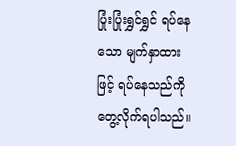ပြုံးပြုံးရွှင်ရွှင် ရပ်နေသော မျက်နှာထားဖြင့် ရပ်နေသည်ကို တွေ့လိုက်ရပါသည်။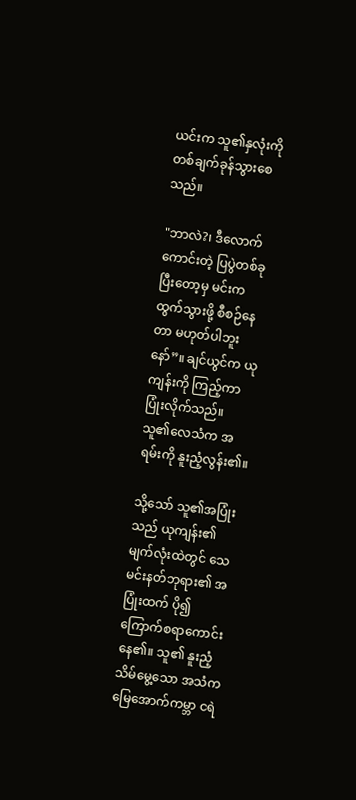ယင်းက သူ၏နှလုံးကို တစ်ချက်ခုန်သွားစေသည်။

"ဘာလဲ?၊ ဒီလောက်ကောင်းတဲ့ ပြပွဲတစ်ခုပြီးတော့မှ မင်းက ထွက်သွားဖို့ စီစဉ်နေတာ မဟုတ်ပါဘူးနော်”။ ချင်ယွင်က ယုကျန်းကို ကြည့်ကာ ပြုံးလိုက်သည်။ သူ၏လေသံက အရမ်းကို နူးညံ့လွန်း၏။

သို့သော် သူ၏အပြုံးသည် ယုကျန်း၏မျက်လုံးထဲတွင် သေမင်းနတ်ဘုရား၏ အပြုံးထက် ပို၍ ကြောက်စရာကောင်းနေ၏။ သူ၏ နူးညံ့သိမ်မွေ့သော အသံက မြေအောက်ကမ္ဘာ ငရဲ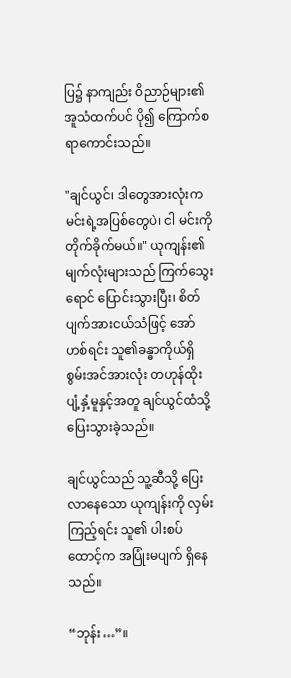ပြ၌ နာကျည်း ဝိညာဉ်များ၏ အူသံထက်ပင် ပို၍ ကြောက်စရာကောင်းသည်။

"ချင်ယွင်၊ ဒါတွေအားလုံးက မင်းရဲ့အပြစ်တွေပဲ၊ ငါ မင်းကို တိုက်ခိုက်မယ်။" ယုကျန်း၏ မျက်လုံးများသည် ကြက်သွေးရောင် ပြောင်းသွားပြီး၊ စိတ်ပျက်အားငယ်သံဖြင့် အော်ဟစ်ရင်း သူ၏ခန္ဓာကိုယ်ရှိ စွမ်းအင်အားလုံး တဟုန်ထိုး ပျံ့နှံ့မူနှင့်အတူ ချင်ယွင်ထံသို့ ပြေးသွားခဲ့သည်။

ချင်ယွင်သည် သူ့ဆီသို့ ပြေးလာနေသော ယုကျန်းကို လှမ်းကြည့်ရင်း သူ၏ ပါးစပ်ထောင့်က အပြုံးမပျက် ရှိနေသည်။

“ဘုန်း…”။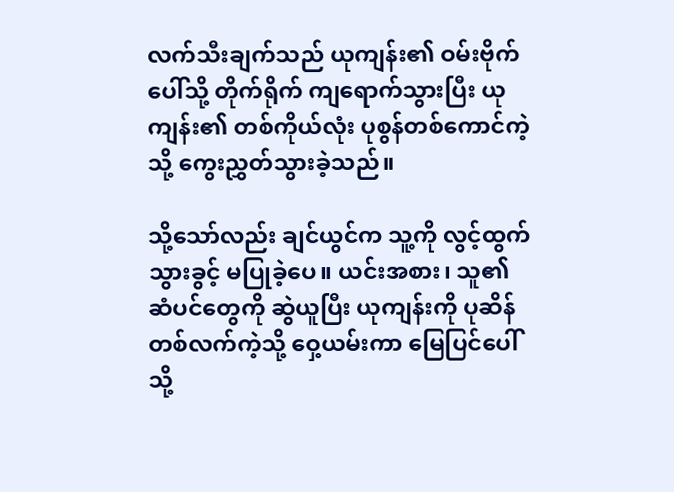လက်သီးချက်သည် ယုကျန်း၏ ဝမ်းဗိုက်ပေါ်သို့ တိုက်ရိုက် ကျရောက်သွားပြီး ယုကျန်း၏ တစ်ကိုယ်လုံး ပုစွန်တစ်ကောင်ကဲ့သို့ ကွေးညွှတ်သွားခဲ့သည်။

သို့သော်လည်း ချင်ယွင်က သူ့ကို လွင့်ထွက်သွားခွင့် မပြုခဲ့ပေ။ ယင်းအစား၊ သူ၏ ဆံပင်တွေကို ဆွဲယူပြီး ယုကျန်းကို ပုဆိန်တစ်လက်ကဲ့သို့ ဝှေ့ယမ်းကာ မြေပြင်ပေါ်သို့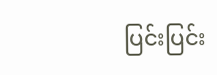ပြင်းပြင်း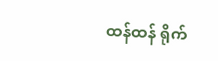ထန်ထန် ရိုက်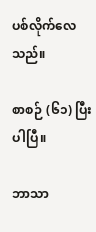ပစ်လိုက်လေသည်။

စာစဉ် (၆၁) ပြီးပါပြီ။

ဘာသာ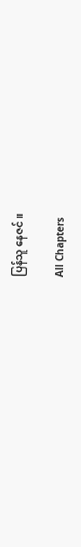ပြန်သူ နေဇင်။

All Chapters